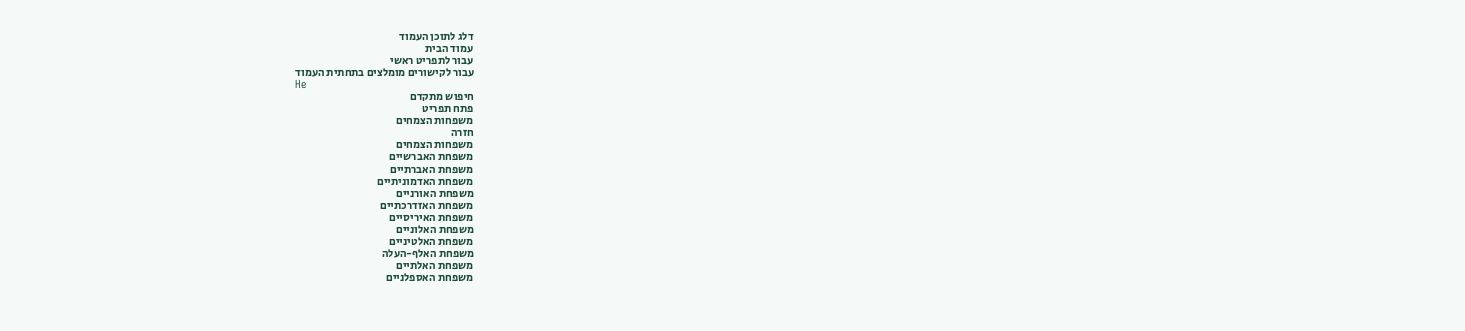דלג לתוכן העמוד
עמוד הבית
עבור לתפריט ראשי
עבור לקישורים מומלצים בתחתית העמוד
He
חיפוש מתקדם
פתח תפריט
משפחות הצמחים
חזרה
משפחות הצמחים
משפחת האברשיים
משפחת האברתיים
משפחת האדמוניתיים
משפחת האורניים
משפחת האזדרכתיים
משפחת האיריסיים
משפחת האלוניים
משפחת האלטיניים
משפחת האלף-העלה
משפחת האלתיים
משפחת האספלניים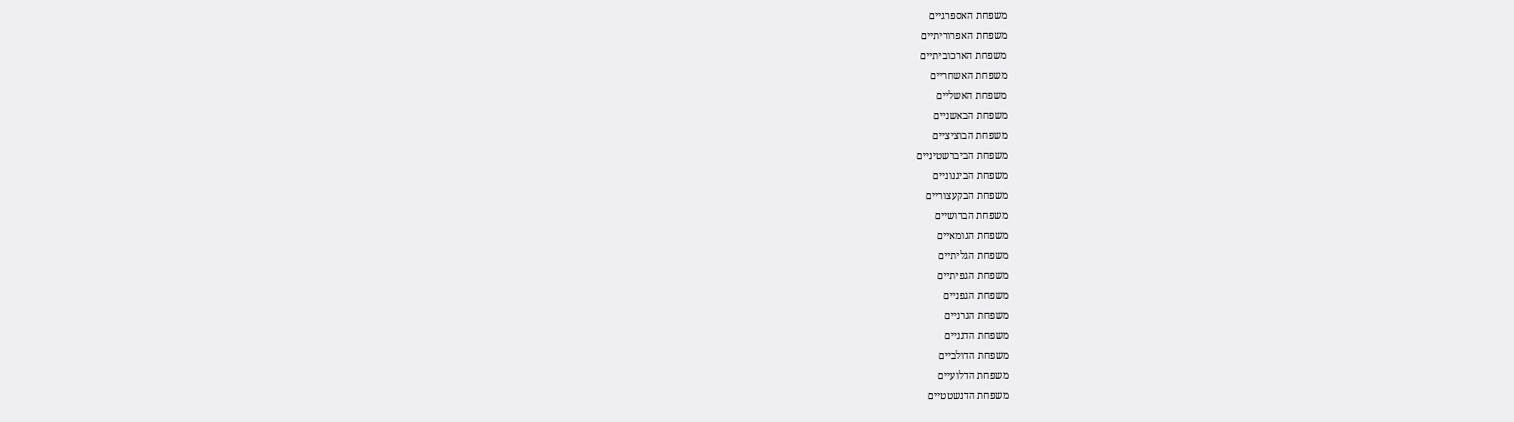משפחת האספרגיים
משפחת האפרוריתיים
משפחת הארכוביתיים
משפחת האשחריים
משפחת האשליים
משפחת הבאשניים
משפחת הבוציציים
משפחת הביברשטיניים
משפחת הביגנוניים
משפחת הבקעצוריים
משפחת הברושיים
משפחת הגומאיים
משפחת הגליתיים
משפחת הגפיתיים
משפחת הגפניים
משפחת הגרניים
משפחת הדגניים
משפחת הדולביים
משפחת הדלועיים
משפחת הדנשטטיים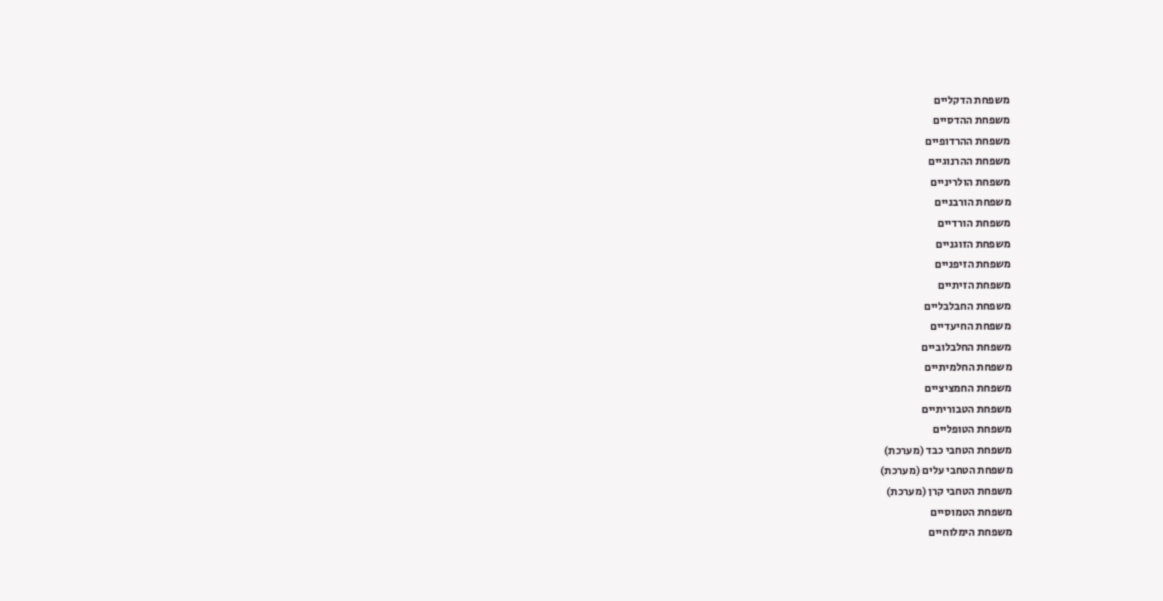משפחת הדקליים
משפחת ההדסיים
משפחת ההרדופיים
משפחת ההרנוגיים
משפחת הולריניים
משפחת הורבניים
משפחת הורדיים
משפחת הזוגניים
משפחת הזיפניים
משפחת הזיתיים
משפחת החבלבליים
משפחת החיעדיים
משפחת החלבלוביים
משפחת החלמיתיים
משפחת החמציציים
משפחת הטבוריתיים
משפחת הטופליים
משפחת הטחבי כבד (מערכת)
משפחת הטחבי עלים (מערכת)
משפחת הטחבי קרן (מערכת)
משפחת הטמוסיים
משפחת הימלוחיים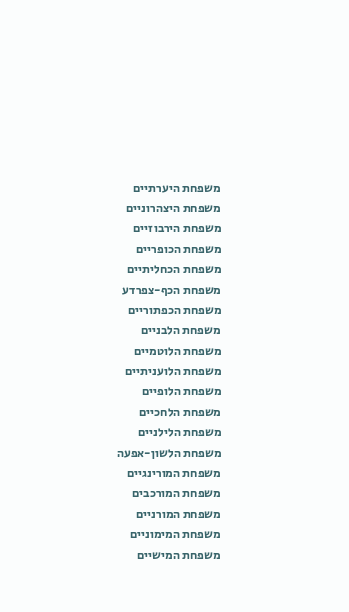משפחת היערתיים
משפחת היצהרוניים
משפחת הירבוזיים
משפחת הכופריים
משפחת הכחליתיים
משפחת הכף-צפרדע
משפחת הכפתוריים
משפחת הלבניים
משפחת הלוטמיים
משפחת הלועניתיים
משפחת הלופיים
משפחת הלחכיים
משפחת הלילניים
משפחת הלשון-אפעה
משפחת המורינגיים
משפחת המורכבים
משפחת המורניים
משפחת המימוניים
משפחת המישיים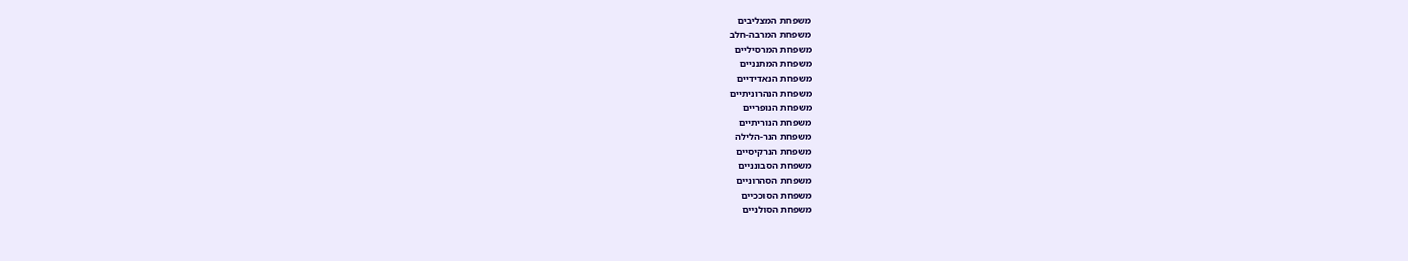משפחת המצליבים
משפחת המרבה-חלב
משפחת המרסיליים
משפחת המתנניים
משפחת הנאדידיים
משפחת הנהרוניתיים
משפחת הנופריים
משפחת הנוריתיים
משפחת הנר-הלילה
משפחת הנרקיסיים
משפחת הסבונניים
משפחת הסהרוניים
משפחת הסוככיים
משפחת הסולניים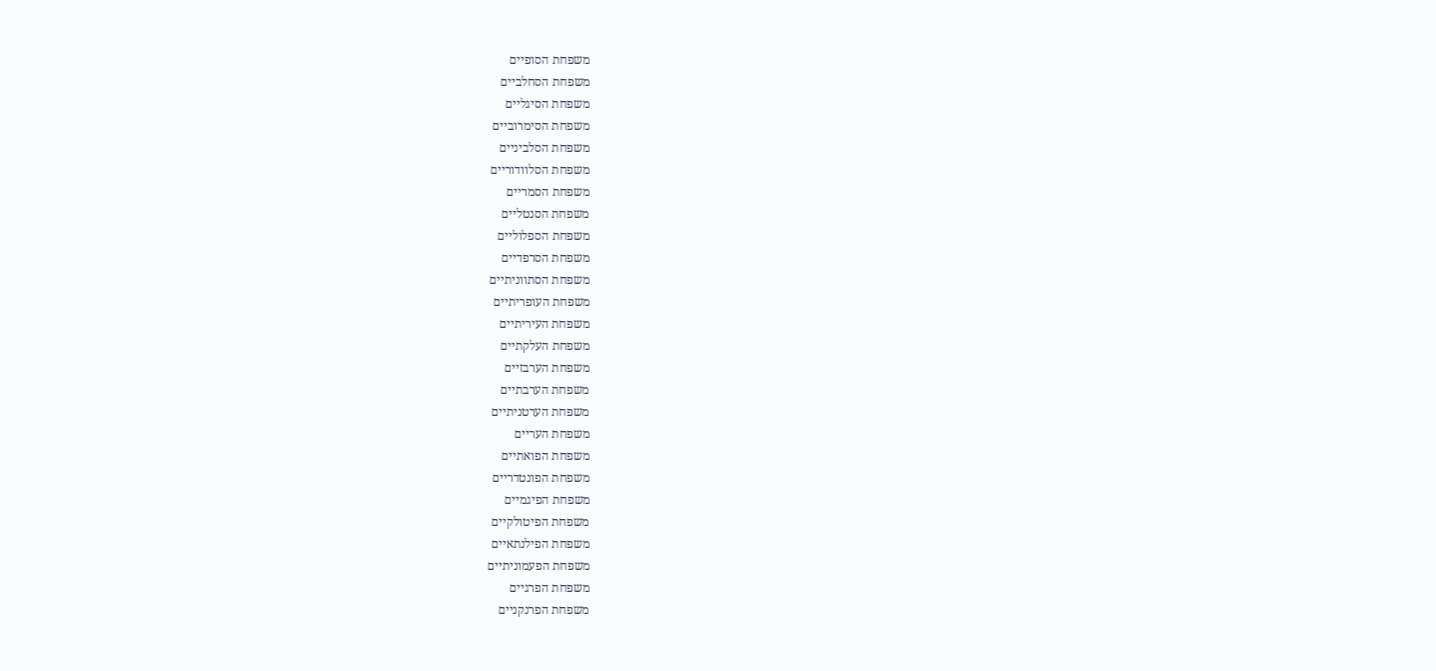משפחת הסופיים
משפחת הסחלביים
משפחת הסיגליים
משפחת הסימרוביים
משפחת הסלביניים
משפחת הסלוודוריים
משפחת הסמריים
משפחת הסנטליים
משפחת הספלוליים
משפחת הסרפדיים
משפחת הסתווניתיים
משפחת העופריתיים
משפחת העיריתיים
משפחת העלקתיים
משפחת הערבזיים
משפחת הערבתיים
משפחת הערטניתיים
משפחת העריים
משפחת הפואתיים
משפחת הפונטדריים
משפחת הפיגמיים
משפחת הפיטולקיים
משפחת הפילנתאיים
משפחת הפעמוניתיים
משפחת הפרגיים
משפחת הפרנקניים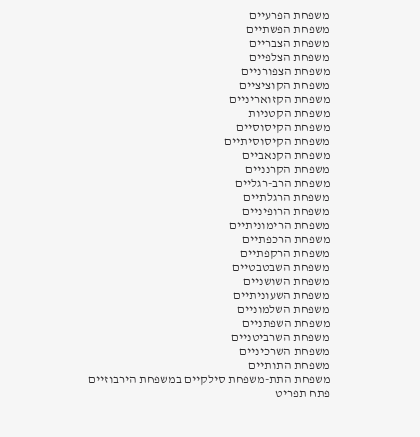משפחת הפרעיים
משפחת הפשתיים
משפחת הצבריים
משפחת הצלפיים
משפחת הצפורניים
משפחת הקוציציים
משפחת הקזואריניים
משפחת הקטניות
משפחת הקיסוסיים
משפחת הקיסוסיתיים
משפחת הקנאביים
משפחת הקרנניים
משפחת הרב-רגליים
משפחת הרגלתיים
משפחת הרופיניים
משפחת הרימוניתיים
משפחת הרכפתיים
משפחת הרקפתיים
משפחת השבטבטיים
משפחת השושניים
משפחת השעוניתיים
משפחת השלמוניים
משפחת השפתניים
משפחת השרביטניים
משפחת השרכיניים
משפחת התותיים
משפחת התת-משפחת סילקיים במשפחת הירבוזיים
פתח תפריט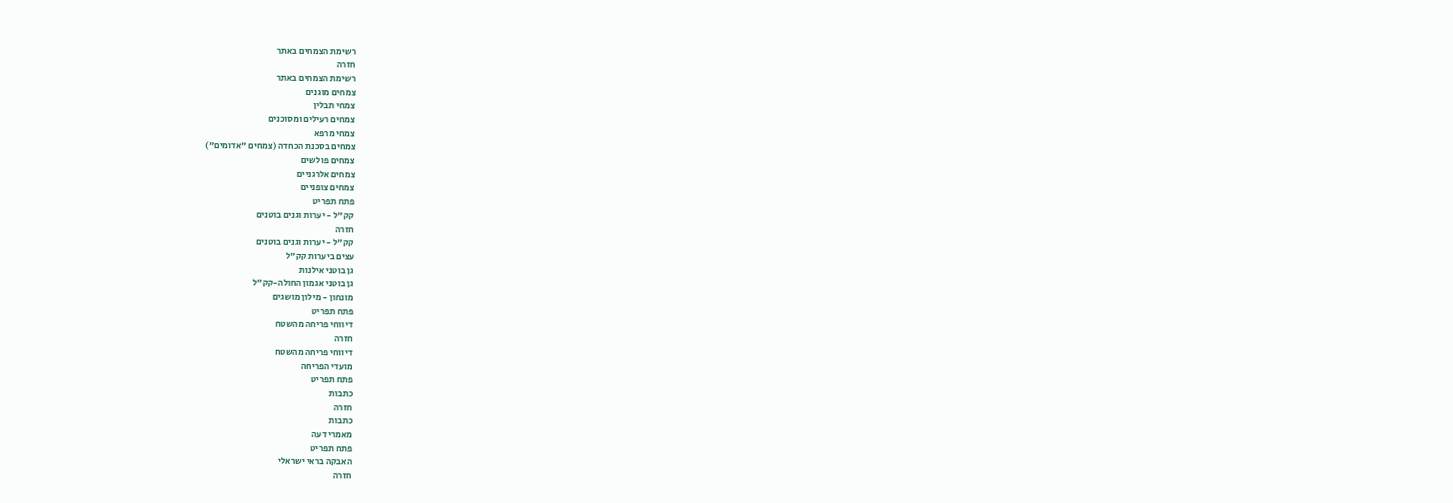רשימת הצמחים באתר
חזרה
רשימת הצמחים באתר
צמחים מוגנים
צמחי תבלין
צמחים רעילים ומסוכנים
צמחי מרפא
צמחים בסכנת הכחדה (צמחים "אדומים")
צמחים פולשים
צמחים אלרגניים
צמחים צופניים
פתח תפריט
קק"ל - יערות וגנים בוטנים
חזרה
קק"ל - יערות וגנים בוטנים
עצים ביערות קק"ל
גן בוטני אילנות
גן בוטני אגמון החולה-קק"ל
מונחון - מילון מושגים
פתח תפריט
דיווחי פריחה מהשטח
חזרה
דיווחי פריחה מהשטח
מועדי הפריחה
פתח תפריט
כתבות
חזרה
כתבות
מאמרי דעה
פתח תפריט
האבקה בראי ישראלי
חזרה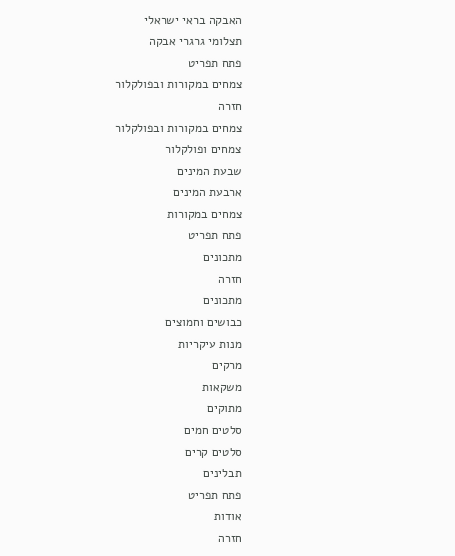האבקה בראי ישראלי
תצלומי גרגרי אבקה
פתח תפריט
צמחים במקורות ובפולקלור
חזרה
צמחים במקורות ובפולקלור
צמחים ופולקלור
שבעת המינים
ארבעת המינים
צמחים במקורות
פתח תפריט
מתכונים
חזרה
מתכונים
כבושים וחמוצים
מנות עיקריות
מרקים
משקאות
מתוקים
סלטים חמים
סלטים קרים
תבלינים
פתח תפריט
אודות
חזרה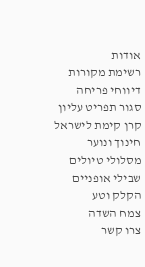אודות
רשימת מקורות
דיווחי פריחה
סגור תפריט עליון
קרן קימת לישראל
חינוך ונוער
מסלולי טיולים
שבילי אופניים
הקלק וטע
צמח השדה
צרו קשר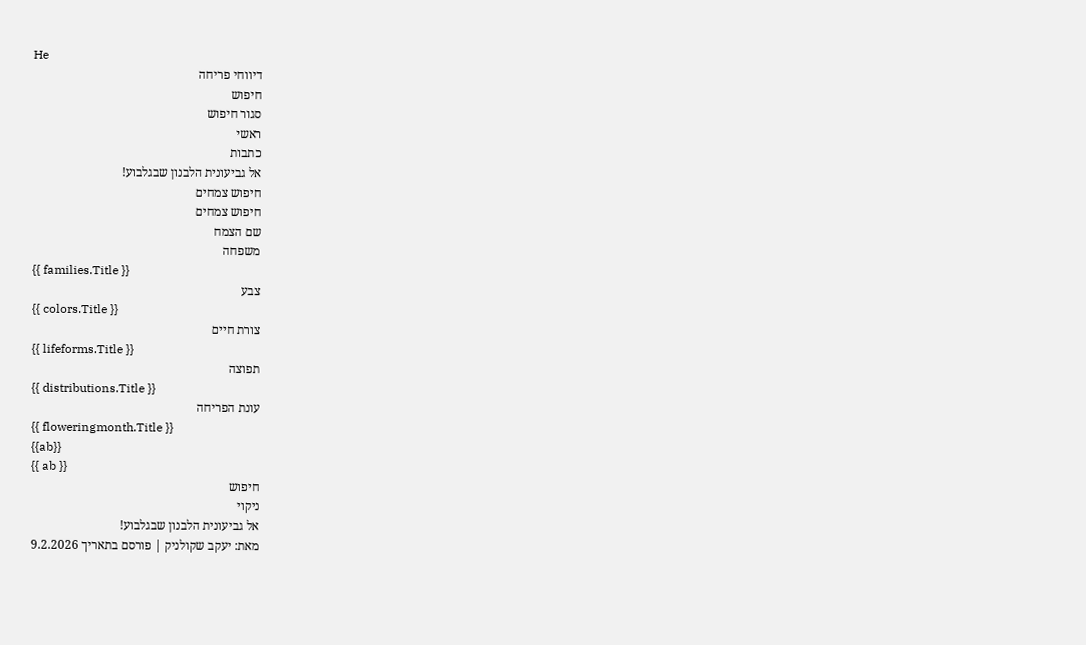He
דיווחי פריחה
חיפוש
סגור חיפוש
ראשי
כתבות
אל גביעונית הלבנון שבגלבוע!
חיפוש צמחים
חיפוש צמחים
שם הצמח
משפחה
{{ families.Title }}
צבע
{{ colors.Title }}
צורת חיים
{{ lifeforms.Title }}
תפוצה
{{ distributions.Title }}
עונת הפריחה
{{ floweringmonth.Title }}
{{ab}}
{{ ab }}
חיפוש
ניקוי
אל גביעונית הלבנון שבגלבוע!
מאת: יעקב שקולניק | פורסם בתאריך 9.2.2026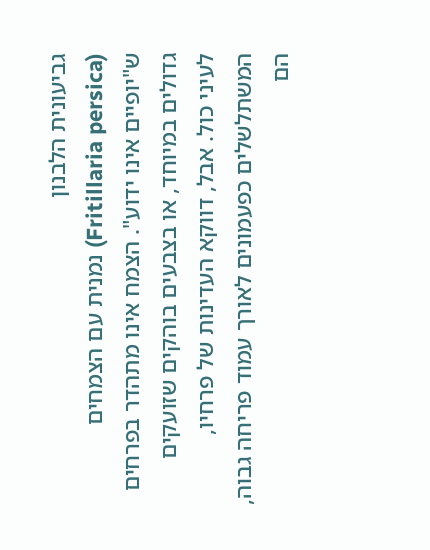גביעונית הלבנון
(Fritillaria persica) נמנית עם הצמחים ש"יופיים אינו ידוע". הצמח אינו מתהדר בפרחים גדולים במיוחד, או בצבעים בוהקים שזועקים לעיני כול. אבל, דווקא העדינות של פרחיו, המשתלשלים כפעמונים לאורך עמוד פריחה גבוה, הם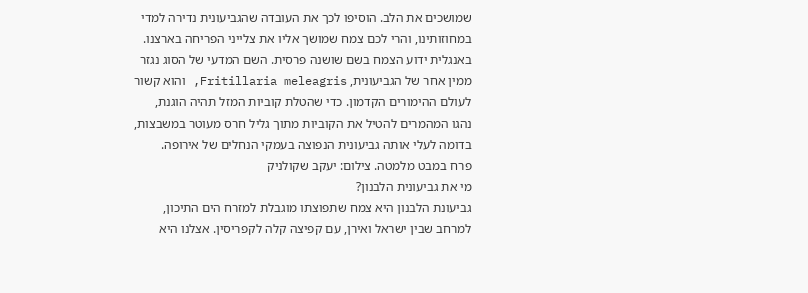שמושכים את הלב. הוסיפו לכך את העובדה שהגביעונית נדירה למדי במחוזותינו, והרי לכם צמח שמושך אליו את צלייני הפריחה בארצנו.
באנגלית ידוע הצמח בשם שושנה פרסית. השם המדעי של הסוג נגזר ממין אחר של הגביעונית, Fritillaria meleagris, והוא קשור לעולם ההימורים הקדמון. כדי שהטלת קוביות המזל תהיה הוגנת, נהגו המהמרים להטיל את הקוביות מתוך גליל חרס מעוטר במשבצות, בדומה לעלי אותה גביעונית הנפוצה בעמקי הנחלים של אירופה.
פרח במבט מלמטה. צילום: יעקב שקולניק
מי את גביעונית הלבנון?
גביעונת הלבנון היא צמח שתפוצתו מוגבלת למזרח הים התיכון, למרחב שבין ישראל ואירן, עם קפיצה קלה לקפריסין. אצלנו היא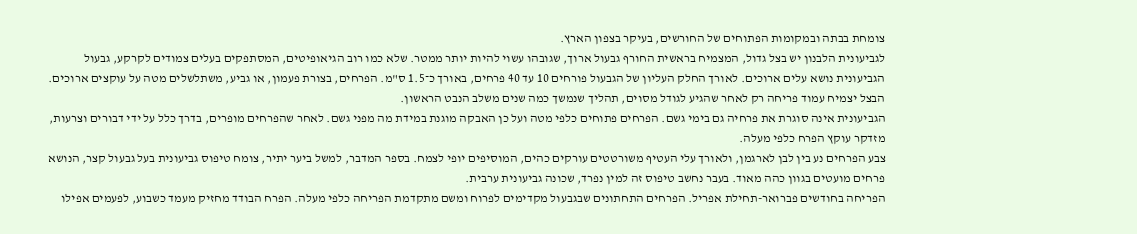צומחת בבתה ובמקומות הפתוחים של החורשים, בעיקר בצפון הארץ.
לגביעונית הלבנון יש בצל גדול, המצמיח בראשית החורף גבעול ארוך, שגובהו עשוי להיות יותר ממטר. שלא כמו רוב הגיאופיטים, המסתפקים בעלים צמודים לקרקע, גבעול הגביעונית נושא עלים ארוכים. לאורך החלק העליון של הגבעול פורחים 10 עד 40 פרחים, באורך כ־1.5 ס"מ. הפרחים, בצורת פעמון, או גביע, משתלשלים מטה על עוקצים ארוכים. הבצל יצמיח עמוד פריחה רק לאחר שהגיע לגודל מסוים, תהליך שנמשך כמה שנים משלב הנבט הראשון.
הגביעונית אינה סוגרת את פרחיה גם בימי גשם. הפרחים פתוחים כלפי מטה ועל כן האבקה מוגנת במידת מה מפני גשם. לאחר שהפרחים מופרים, בדרך כלל על ידי דבורים וצרעות, מזדקר עוקץ הפרח כלפי מעלה.
צבע הפרחים נע בין לבן לארגמן, ולאורך עלי העטיף משורטטים עורקים כהים, המוסיפים יופי לצמח. בספר המדבר, למשל ביער יתיר, צומח טיפוס גביעונית בעל גבעול קצר, הנושא פרחים מועטים בגוון כהה מאוד. בעבר נחשב טיפוס זה למין נפרד, שכונה גביעונית ערבית.
הפריחה בחודשים פברואר-תחילת אפריל. הפרחים התחתונים שבגבעול מקדימים לפרוח ומשם מתקדמת הפריחה כלפי מעלה. הפרח הבודד מחזיק מעמד כשבוע, לפעמים אפילו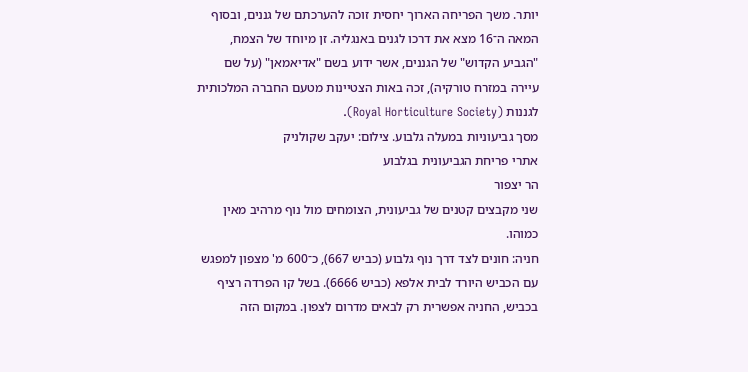יותר. משך הפריחה הארוך יחסית זוכה להערכתם של גננים, ובסוף המאה ה־16 מצא את דרכו לגנים באנגליה. זן מיוחד של הצמח, "הגביע הקדוש" של הגננים, אשר ידוע בשם "אדיאמאן" (על שם עיירה במזרח טורקיה), זכה באות הצטיינות מטעם החברה המלכותית לגננות (Royal Horticulture Society).
מסך גביעוניות במעלה גלבוע. צילום: יעקב שקולניק
אתרי פריחת הגביעונית בגלבוע
הר יצפור
שני מקבצים קטנים של גביעונית, הצומחים מול נוף מרהיב מאין כמוהו.
חניה: חונים לצד דרך נוף גלבוע (כביש 667), כ־600 מ' מצפון למפגש עם הכביש היורד לבית אלפא (כביש 6666). בשל קו הפרדה רציף בכביש, החניה אפשרית רק לבאים מדרום לצפון. במקום הזה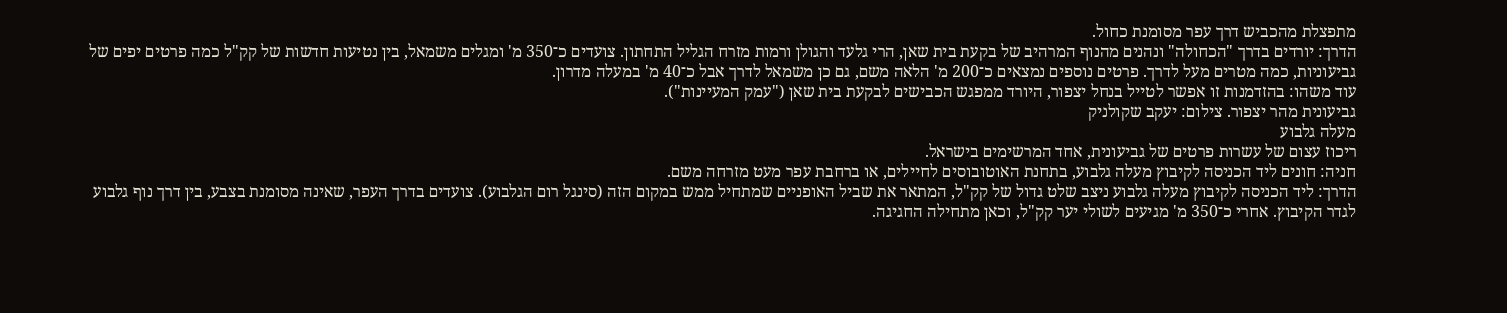מתפצלת מהכביש דרך עפר מסומנת כחול.
הדרך: יורדים בדרך "הכחולה" ונהנים מהנוף המרהיב של בקעת בית שאן, הרי גלעד והגולן ורמות מזרח הגליל התחתון. צועדים כ־350 מ' ומגלים משמאל, בין נטיעות חדשות של קק"ל כמה פרטים יפים של גביעוניות, כמה מטרים מעל לדרך. פרטים נוספים נמצאים כ־200 מ' הלאה משם, גם כן משמאל לדרך אבל כ־40 מ' במעלה מדרון.
עוד משהו: בהזדמנות זו אפשר לטייל בנחל יצפור, היורד ממפגש הכבישים לבקעת בית שאן ("עמק המעיינות").
גביעונית מהר יצפור. צילום: יעקב שקולניק
מעלה גלבוע
ריכוז עצום של עשרות פרטים של גביעונית, אחד המרשימים בישראל.
חניה: חונים ליד הכניסה לקיבוץ מעלה גלבוע, בתחנת האוטובוסים לחיילים, או ברחבת עפר מעט מזרחה משם.
הדרך: ליד הכניסה לקיבוץ מעלה גלבוע ניצב שלט גדול של קק"ל, המתאר את שביל האופניים שמתחיל ממש במקום הזה (סינגל רום הגלבוע). צועדים בדרך העפר, שאינה מסומנת בצבע, בין דרך נוף גלבוע לגדר הקיבוץ. אחרי כ־350 מ' מגיעים לשולי יער קק"ל, וכאן מתחילה החגיגה.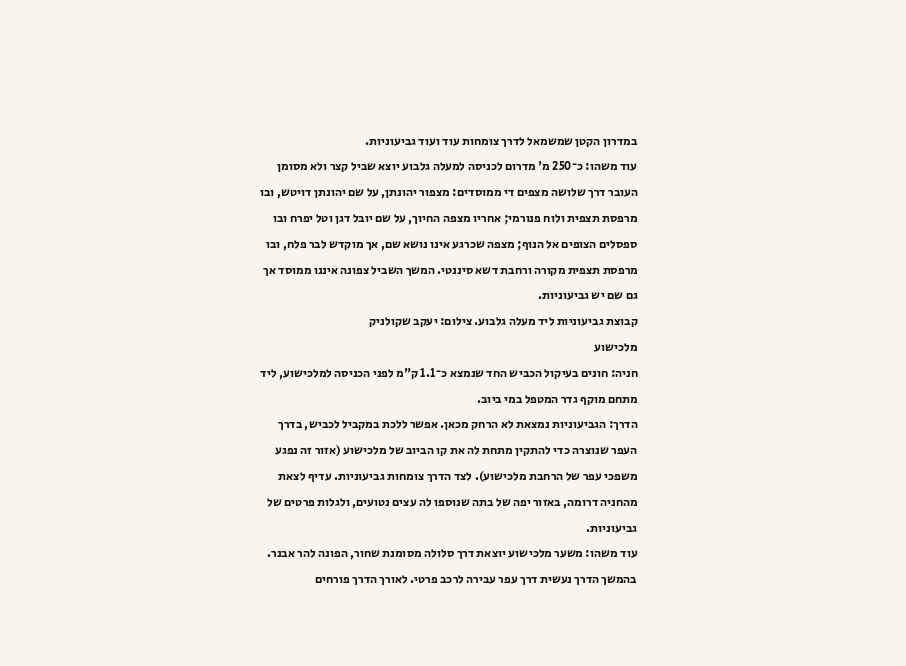במדרון הקטן שמשמאל לדרך צומחות עוד ועוד גביעוניות.
עוד משהו: כ־250 מ' מדרום לכניסה למעלה גלבוע יוצא שביל קצר ולא מסומן העובר דרך שלושה מצפים די ממוסדים: מצפור יהונתן, על שם יהונתן דויטש, ובו מרפסת תצפית ולוח פנורמי; אחריו מצפה החיוך, על שם יובל דגן וטל יפרח ובו ספסלים הצופים אל הנוף; מצפה שכרגע אינו נושא שם, אך מוקדש לבר פלח, ובו מרפסת תצפית מקורה ורחבת דשא סיננטי. המשך השביל צפונה איננו ממוסד אך גם שם יש גביעוניות.
קבוצת גביעוניות ליד מעלה גלבוע. צילום: יעקב שקולניק
מלכישוע
חניה: חונים בעיקול הכביש החד שנמצא כ־1.1 ק"מ לפני הכניסה למלכישוע, ליד מתחם מוקף גדר המטפל במי ביוב.
הדרך: הגביעוניות נמצאת לא הרחק מכאן. אפשר ללכת במקביל לכביש, בדרך העפר שנוצרה כדי להתקין מתחת לה את קו הביוב של מלכישוע (אזור זה נפגע משפכי עפר של הרחבת מלכישוע). לצד הדרך צומחות גביעוניות. עדיף לצאת מהחניה דרומה, באזור יפה של בתה שנוספו לה עצים נטועים, ולגלות פרטים של גביעוניות.
עוד משהו: משער מלכישוע יוצאת דרך סלולה מסומנת שחור, הפונה להר אבנר. בהמשך הדרך נעשית דרך עפר עבירה לרכב פרטי. לאורך הדרך פורחים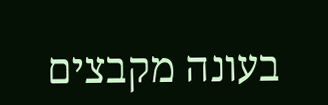בעונה מקבצים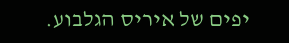יפים של איריס הגלבוע.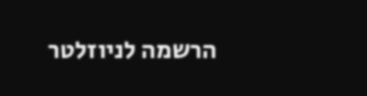הרשמה לניוזלטר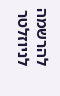להרשמה לניוזלטר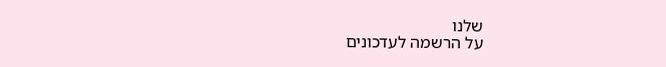שלנו
על הרשמה לעדכונים